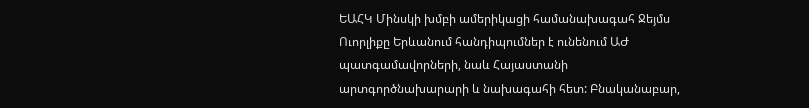ԵԱՀԿ Մինսկի խմբի ամերիկացի համանախագահ Ջեյմս Ուորլիքը Երևանում հանդիպումներ է ունենում ԱԺ պատգամավորների, նաև Հայաստանի արտգործնախարարի և նախագահի հետ: Բնականաբար,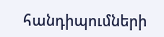հանդիպումների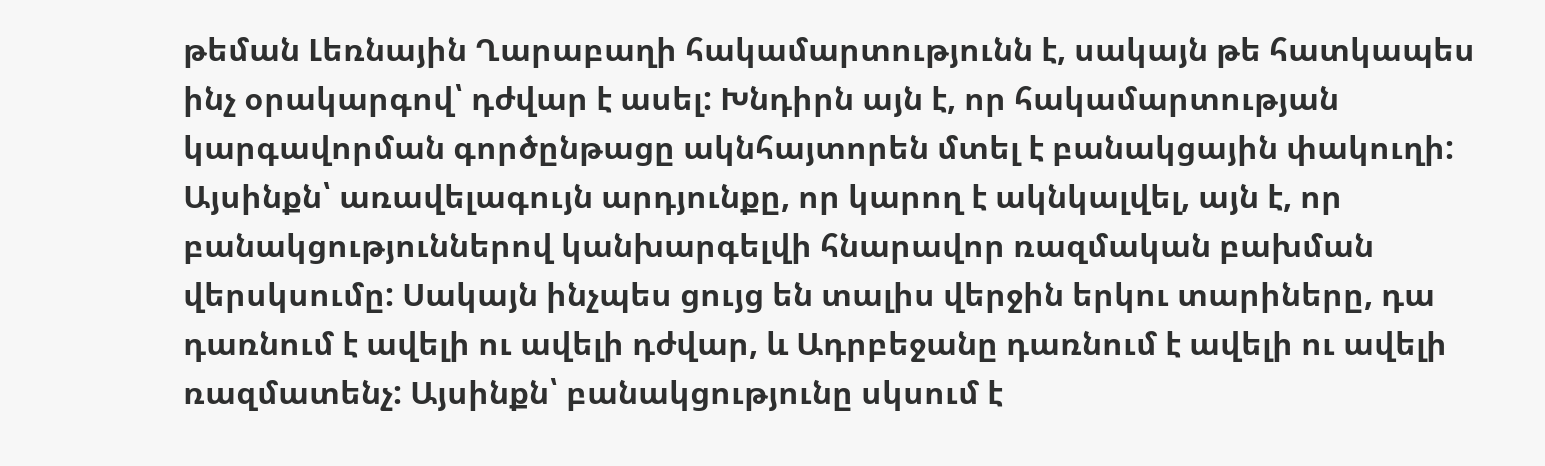թեման Լեռնային Ղարաբաղի հակամարտությունն է, սակայն թե հատկապես ինչ օրակարգով՝ դժվար է ասել: Խնդիրն այն է, որ հակամարտության կարգավորման գործընթացը ակնհայտորեն մտել է բանակցային փակուղի: Այսինքն՝ առավելագույն արդյունքը, որ կարող է ակնկալվել, այն է, որ բանակցություններով կանխարգելվի հնարավոր ռազմական բախման վերսկսումը: Սակայն ինչպես ցույց են տալիս վերջին երկու տարիները, դա դառնում է ավելի ու ավելի դժվար, և Ադրբեջանը դառնում է ավելի ու ավելի ռազմատենչ: Այսինքն՝ բանակցությունը սկսում է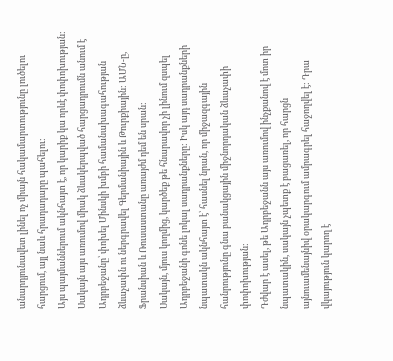անարդյունավետ լինել ոչ միայն հակամարտությունը լուծելու հարցում, այլ նաև հրադադարը պահելու:
Այս պայմաններում ակնհայտ է, որ կարիք կա որևէ փոփոխության: Սակայն այս առումով միակ ձևակերպված հարցադրումն անում է Ադրբեջանը՝ փոխել Մինսկի խմբի համանախագահության ձևաչափն ու ներգրավել Գերմանիային և Թուրքիային: ԱՄՆ-ը, Ֆրանսիան և Ռուսաստանը առայժմ դեմ են սրան:
Սակայն, մյուս կողմից, կարծեք թե հնարավոր չի լինում զսպել Ադրբեջանի գոնե լոկալ սադրանքները: Իսկ այդ սադրանքների նպատակն ակնհայտ է՝ հասնել նրան, որ միջազգային հանրությունը գնա բանակցային միջնորդական ձևաչափի փոփոխության:
Դժվար է ասել, թե Ադրբեջանն այս առումով ինչքանով է մոտ իր նպատակին, սակայն չպետք է բացառել, որ հարցն այնուամենայնիվ օրակարգում ամրագրել հաջողվել է: Դրա վկայություն կարող է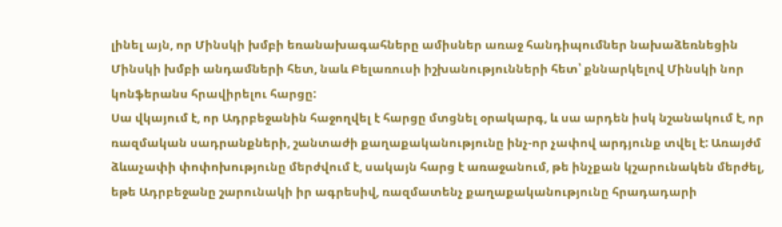լինել այն, որ Մինսկի խմբի եռանախագահները ամիսներ առաջ հանդիպումներ նախաձեռնեցին Մինսկի խմբի անդամների հետ, նաև Բելառուսի իշխանությունների հետ՝ քննարկելով Մինսկի նոր կոնֆերանս հրավիրելու հարցը:
Սա վկայում է, որ Ադրբեջանին հաջողվել է հարցը մտցնել օրակարգ, և սա արդեն իսկ նշանակում է, որ ռազմական սադրանքների, շանտաժի քաղաքականությունը ինչ-որ չափով արդյունք տվել է: Առայժմ ձևաչափի փոփոխությունը մերժվում է, սակայն հարց է առաջանում, թե ինչքան կշարունակեն մերժել, եթե Ադրբեջանը շարունակի իր ագրեսիվ, ռազմատենչ քաղաքականությունը հրադադարի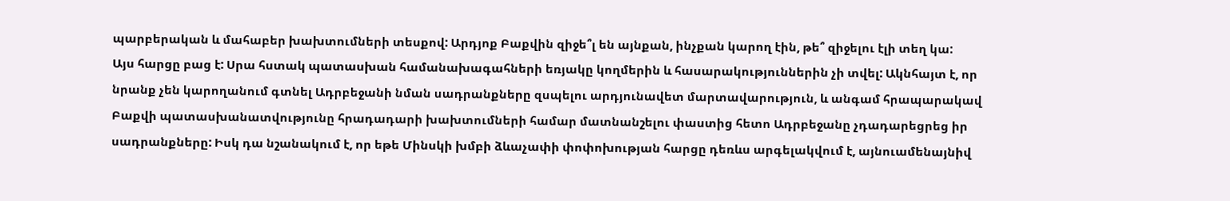պարբերական և մահաբեր խախտումների տեսքով: Արդյոք Բաքվին զիջե՞լ են այնքան, ինչքան կարող էին, թե՞ զիջելու էլի տեղ կա:
Այս հարցը բաց է: Սրա հստակ պատասխան համանախագահների եռյակը կողմերին և հասարակություններին չի տվել: Ակնհայտ է, որ նրանք չեն կարողանում գտնել Ադրբեջանի նման սադրանքները զսպելու արդյունավետ մարտավարություն, և անգամ հրապարակավ Բաքվի պատասխանատվությունը հրադադարի խախտումների համար մատնանշելու փաստից հետո Ադրբեջանը չդադարեցրեց իր սադրանքները: Իսկ դա նշանակում է, որ եթե Մինսկի խմբի ձևաչափի փոփոխության հարցը դեռևս արգելակվում է, այնուամենայնիվ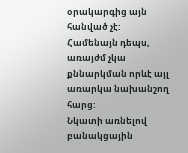օրակարգից այն հանված չէ: Համենայն դեպս, առայժմ չկա քննարկման որևէ այլ առարկա նախանշող հարց:
Նկատի առնելով բանակցային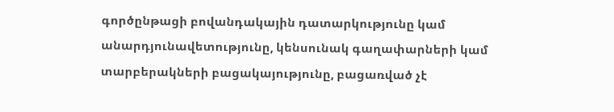գործընթացի բովանդակային դատարկությունը կամ անարդյունավետությունը, կենսունակ գաղափարների կամ տարբերակների բացակայությունը, բացառված չէ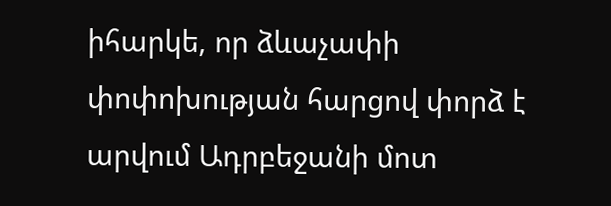իհարկե, որ ձևաչափի փոփոխության հարցով փորձ է արվում Ադրբեջանի մոտ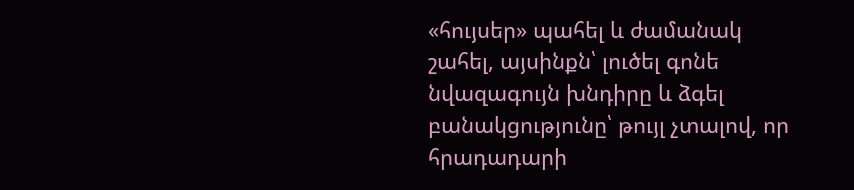«հույսեր» պահել և ժամանակ շահել, այսինքն՝ լուծել գոնե նվազագույն խնդիրը և ձգել բանակցությունը՝ թույլ չտալով, որ հրադադարի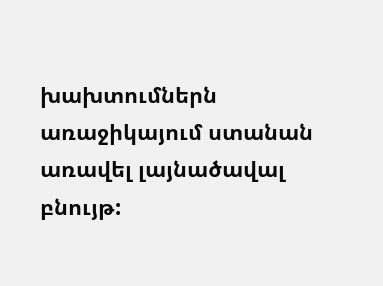խախտումներն առաջիկայում ստանան առավել լայնածավալ բնույթ: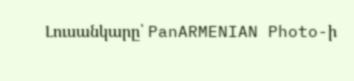Լուսանկարը՝ PanARMENIAN Photo-ի